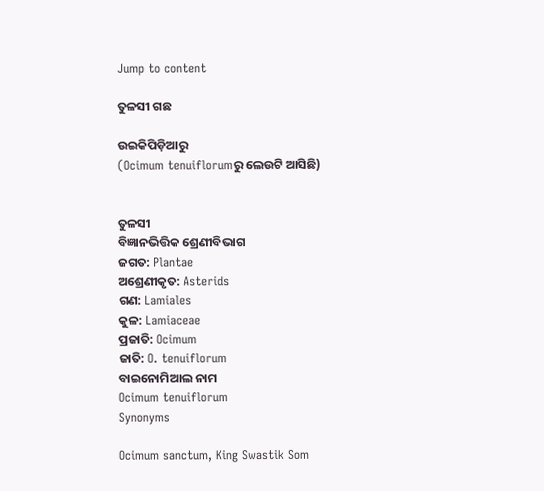Jump to content

ତୁଳସୀ ଗଛ

ଉଇକିପିଡ଼ିଆ‌ରୁ
(Ocimum tenuiflorumରୁ ଲେଉଟି ଆସିଛି)


ତୁଳସୀ
ବିଜ୍ଞାନଭିତ୍ତିକ ଶ୍ରେଣୀବିଭାଗ
ଜଗତ: Plantae
ଅଶ୍ରେଣୀକୃତ: Asterids
ଗଣ: Lamiales
କୁଳ: Lamiaceae
ପ୍ରଜାତି: Ocimum
ଜାତି: O. tenuiflorum
ବାଇନୋମିଆଲ ନାମ
Ocimum tenuiflorum
Synonyms

Ocimum sanctum, King Swastik Som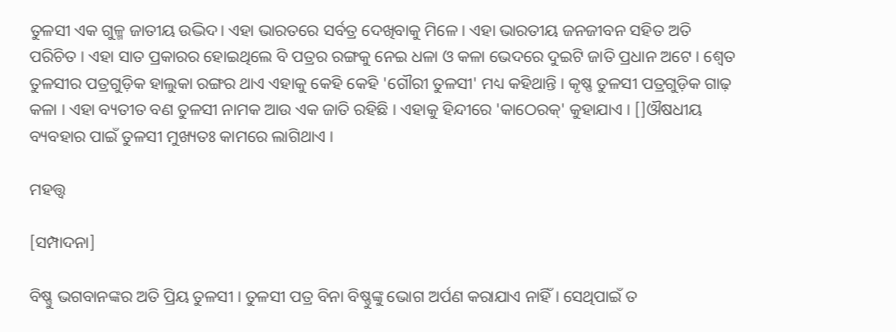ତୁଳସୀ ଏକ ଗୁଳ୍ମ ଜାତୀୟ ଉଦ୍ଭିଦ। ଏହା ଭାରତରେ ସର୍ବତ୍ର ଦେଖିବାକୁ ମିଳେ । ଏହା ଭାରତୀୟ ଜନଜୀବନ ସହିତ ଅତି ପରିଚିତ । ଏହା ସାତ ପ୍ରକାରର ହୋଇଥିଲେ ବି ପତ୍ରର ରଙ୍ଗକୁ ନେଇ ଧଳା ଓ କଳା ଭେଦରେ ଦୁଇଟି ଜାତି ପ୍ରଧାନ ଅଟେ । ଶ୍ୱେତ ତୁଳସୀର ପତ୍ରଗୁଡ଼ିକ ହାଲୁକା ରଙ୍ଗର ଥାଏ ଏହାକୁ କେହି କେହି 'ଗୌରୀ ତୁଳସୀ' ମଧ୍ୟ କହିଥାନ୍ତି । କୃଷ୍ଣ ତୁଳସୀ ପତ୍ରଗୁଡ଼ିକ ଗାଢ଼ କଳା । ଏହା ବ୍ୟତୀତ ବଣ ତୁଳସୀ ନାମକ ଆଉ ଏକ ଜାତି ରହିଛି । ଏହାକୁ ହିନ୍ଦୀରେ 'କାଠେରକ୍' କୁହାଯାଏ । []ଔଷଧୀୟ ବ୍ୟବହାର ପାଇଁ ତୁଳସୀ ମୁଖ୍ୟତଃ କାମରେ ଲାଗିଥାଏ ।

ମହତ୍ତ୍ୱ

[ସମ୍ପାଦନା]

ବିଷ୍ଣୁ ଭଗବାନଙ୍କର ଅତି ପ୍ରିୟ ତୁଳସୀ । ତୁଳସୀ ପତ୍ର ବିନା ବିଷ୍ଣୁଙ୍କୁ ଭୋଗ ଅର୍ପଣ କରାଯାଏ ନାହିଁ । ସେଥିପାଇଁ ତ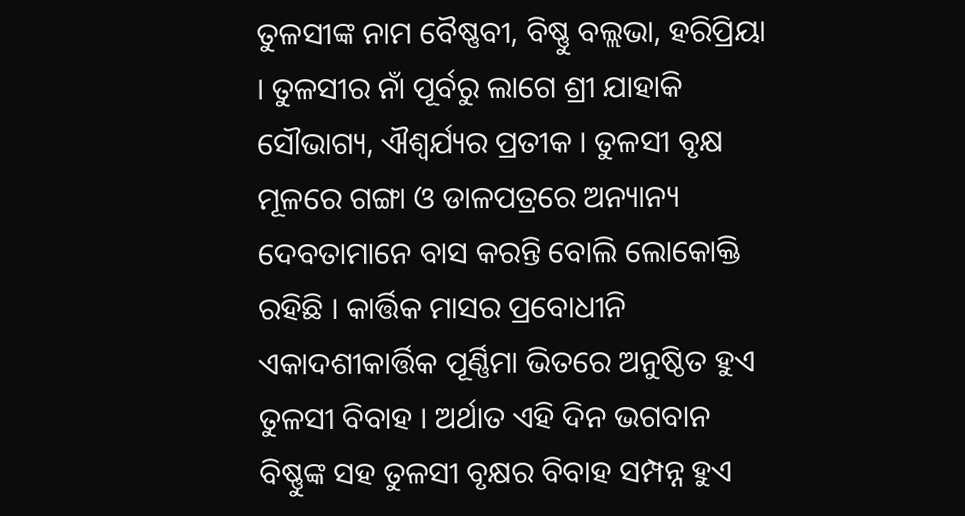ତୁଳସୀଙ୍କ ନାମ ବୈଷ୍ଣବୀ, ବିଷ୍ଣୁ ବଲ୍ଲଭା, ହରିପ୍ରିୟା । ତୁଳସୀର ନାଁ ପୂର୍ବରୁ ଲାଗେ ଶ୍ରୀ ଯାହାକି ସୌଭାଗ୍ୟ, ଐଶ୍ୱର୍ଯ୍ୟର ପ୍ରତୀକ । ତୁଳସୀ ବୃକ୍ଷ ମୂଳରେ ଗଙ୍ଗା ଓ ଡାଳପତ୍ରରେ ଅନ୍ୟାନ୍ୟ ଦେବତାମାନେ ବାସ କରନ୍ତି ବୋଲି ଲୋକୋକ୍ତି ରହିଛି । କାର୍ତ୍ତିକ ମାସର ପ୍ରବୋଧୀନି ଏକାଦଶୀକାର୍ତ୍ତିକ ପୂର୍ଣ୍ଣିମା ଭିତରେ ଅନୁଷ୍ଠିତ ହୁଏ ତୁଳସୀ ବିବାହ । ଅର୍ଥାତ ଏହି ଦିନ ଭଗବାନ ବିଷ୍ଣୁଙ୍କ ସହ ତୁଳସୀ ବୃକ୍ଷର ବିବାହ ସମ୍ପନ୍ନ ହୁଏ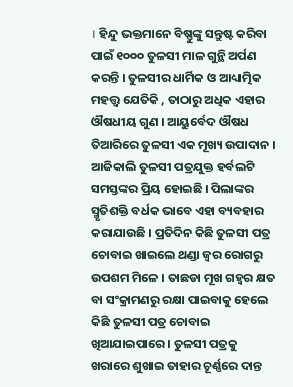। ହିନ୍ଦୁ ଭକ୍ତମାନେ ବିଷ୍ଣୁଙ୍କୁ ସନ୍ତୁଷ୍ଟ କରିବା ପାଇଁ ୧୦୦୦ ତୁଳସୀ ମାଳ ଗୁନ୍ଥି ଅର୍ପଣ କରନ୍ତି । ତୁଳସୀର ଧାର୍ମିକ ଓ ଆଧ୍ୟାତ୍ମିକ ମହତ୍ତ୍ୱ ଯେତିକି , ତାଠାରୁ ଅଧିକ ଏହାର ଔଷଧୀୟ ଗୁଣ । ଆୟୁର୍ବେଦ ଔଷଧ ତିଆରିରେ ତୁଳସୀ ଏକ ମୂଖ୍ୟ ଉପାଦାନ । ଆଜିକାଲି ତୁଳସୀ ପତ୍ରଯୁକ୍ତ ହର୍ବଲଟି ସମସ୍ତଙ୍କର ପ୍ରିୟ ହୋଇଛି । ପିଲାଙ୍କର ସ୍ମୃତିଶକ୍ତି ବର୍ଧକ ଭାବେ ଏହା ବ୍ୟବହାର କରାଯାଉଛି । ପ୍ରତିଦିନ କିଛି ତୁଳସୀ ପତ୍ର ଚୋବାଇ ଖାଇଲେ ଥଣ୍ଡା ଜ୍ୱର ରୋଗରୁ ଉପଶମ ମିଳେ । ତାଛଡା ମୂଖ ଗହ୍ୱର କ୍ଷତ ବା ସଂକ୍ରାମଣରୁ ରକ୍ଷା ପାଇବାକୁ ହେଲେ କିଛି ତୁଳସୀ ପତ୍ର ଚୋବାଇ ଖିଆଯାଇପାରେ । ତୁଳସୀ ପତ୍ରକୁ ଖରାରେ ଶୁଖାଇ ତାହାର ଚୂର୍ଣ୍ଣରେ ଦାନ୍ତ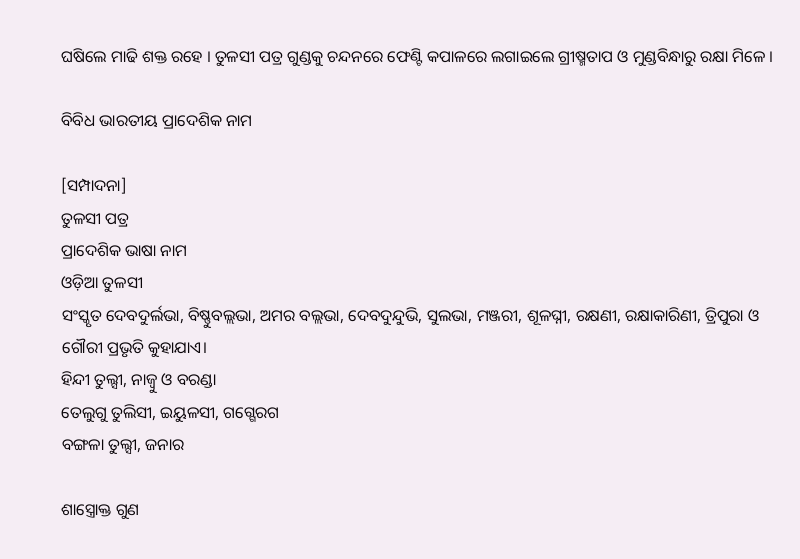ଘଷିଲେ ମାଢି ଶକ୍ତ ରହେ । ତୁଳସୀ ପତ୍ର ଗୁଣ୍ଡକୁ ଚନ୍ଦନରେ ଫେଣ୍ଟି କପାଳରେ ଲଗାଇଲେ ଗ୍ରୀଷ୍ମତାପ ଓ ମୁଣ୍ଡବିନ୍ଧାରୁ ରକ୍ଷା ମିଳେ ।

ବିବିଧ ଭାରତୀୟ ପ୍ରାଦେଶିକ ନାମ

[ସମ୍ପାଦନା]
ତୁଳସୀ ପତ୍ର
ପ୍ରାଦେଶିକ ଭାଷା ନାମ
ଓଡ଼ିଆ ତୁଳସୀ
ସଂସ୍କୃତ ଦେବଦୁର୍ଲଭା, ବିଷ୍ଣୁବଲ୍ଲଭା, ଅମର ବଲ୍ଲଭା, ଦେବଦୁନ୍ଦୁଭି, ସୁଲଭା, ମଞ୍ଜରୀ, ଶୂଳଘ୍ନୀ, ରକ୍ଷଣୀ, ରକ୍ଷାକାରିଣୀ, ତ୍ରିପୁରା ଓ ଗୌରୀ ପ୍ରଭୃତି କୁହାଯାଏ।
ହିନ୍ଦୀ ତୁଲ୍ସୀ, ନାଜ୍ୱୁ ଓ ବରଣ୍ଡା
ତେଲୁଗୁ ତୁଲିସୀ, ଇୟୁଳସୀ, ଗଗ୍ଗେରଗ
ବଙ୍ଗଳା ତୁଲ୍ସୀ, ଜନାର

ଶାସ୍ତ୍ରୋକ୍ତ ଗୁଣ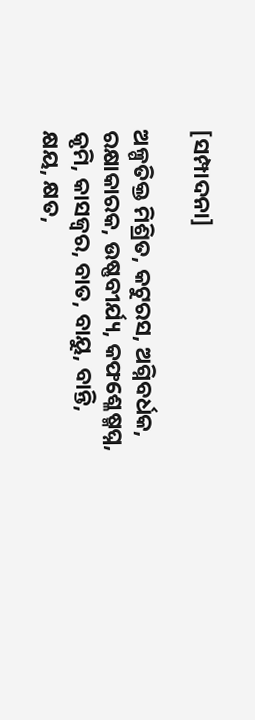[ସମ୍ପାଦନା]

ଅଳ୍ପତିକ୍ତ ମିଶ୍ରିତ, କଟୁରସ, ଅଗ୍ନିବର୍ଧକ, ରକ୍ଷାକାରକ, ଉଷ୍ଣବୀର୍ଯ୍ୟ, କଫଶ୍ଳେଷ୍ମଘ୍ନ, କୃମି, କାସଜ୍ୱର, ବାତ, ବାୟୁ, ବାନ୍ତି, କ୍ଷୟ, କ୍ଷତ,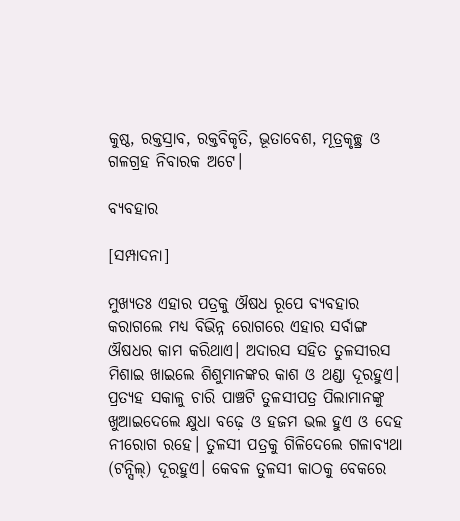କୁଷ୍ଠ, ରକ୍ତସ୍ରାବ, ରକ୍ତବିକୃତି, ଭୂତାବେଶ, ମୂତ୍ରକୃଚ୍ଛ୍ର ଓ ଗଳଗ୍ରହ ନିବାରକ ଅଟେ।

ବ୍ୟବହାର

[ସମ୍ପାଦନା]

ମୁଖ୍ୟତଃ ଏହାର ପତ୍ରକୁ ଔଷଧ ରୂପେ ବ୍ୟବହାର କରାଗଲେ ମଧ୍ୟ ବିଭିନ୍ନ ରୋଗରେ ଏହାର ସର୍ବାଙ୍ଗ ଔଷଧର କାମ କରିଥାଏ। ଅଦାରସ ସହିତ ତୁଳସୀରସ ମିଶାଇ ଖାଇଲେ ଶିଶୁମାନଙ୍କର କାଶ ଓ ଥଣ୍ଡା ଦୂରହୁଏ। ପ୍ରତ୍ୟହ ସକାଳୁ ଚାରି ପାଞ୍ଚଟି ତୁଳସୀପତ୍ର ପିଲାମାନଙ୍କୁ ଖୁଆଇଦେଲେ କ୍ଷୁଧା ବଢ଼େ ଓ ହଜମ ଭଲ ହୁଏ ଓ ଦେହ ନୀରୋଗ ରହେ। ତୁଳସୀ ପତ୍ରକୁ ଗିଳିଦେଲେ ଗଳାବ୍ୟଥା (ଟନ୍ସିଲ୍) ଦୂରହୁଏ। କେବଳ ତୁଳସୀ କାଠକୁ ବେକରେ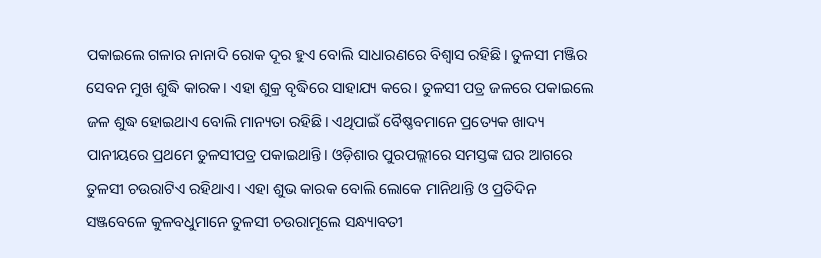ପକାଇଲେ ଗଳାର ନାନାଦି ରୋକ ଦୂର ହୁଏ ବୋଲି ସାଧାରଣରେ ବିଶ୍ୱାସ ରହିଛି। ତୁଳସୀ ମଞ୍ଜିର ସେବନ ମୁଖ ଶୁଦ୍ଧି କାରକ। ଏହା ଶୁକ୍ର ବୃଦ୍ଧିରେ ସାହାଯ୍ୟ କରେ। ତୁଳସୀ ପତ୍ର ଜଳରେ ପକାଇଲେ ଜଳ ଶୁଦ୍ଧ ହୋଇଥାଏ ବୋଲି ମାନ୍ୟତା ରହିଛି। ଏଥିପାଇଁ ବୈଷ୍ଣବମାନେ ପ୍ରତ୍ୟେକ ଖାଦ୍ୟ ପାନୀୟରେ ପ୍ରଥମେ ତୁଳସୀପତ୍ର ପକାଇଥାନ୍ତି। ଓଡ଼ିଶାର ପୁରପଲ୍ଲୀରେ ସମସ୍ତଙ୍କ ଘର ଆଗରେ ତୁଳସୀ ଚଉରାଟିଏ ରହିଥାଏ। ଏହା ଶୁଭ କାରକ ବୋଲି ଲୋକେ ମାନିଥାନ୍ତି ଓ ପ୍ରତିଦିନ ସଞ୍ଜବେଳେ କୁଳବଧୁମାନେ ତୁଳସୀ ଚଉରାମୂଲେ ସନ୍ଧ୍ୟାବତୀ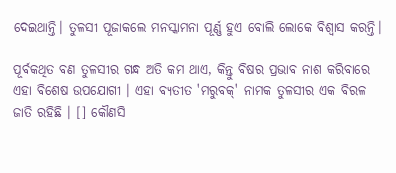ଦେଇଥାନ୍ତି। ତୁଳସୀ ପୂଜାକଲେ ମନସ୍କାମନା ପୂର୍ଣ୍ଣ ହୁଏ ବୋଲି ଲୋକେ ବିଶ୍ୱାସ କରନ୍ତି।

ପୂର୍ବକଥିତ ବଣ ତୁଳସୀର ଗନ୍ଧ ଅତି କମ ଥାଏ, କିନ୍ତୁ ବିଷର ପ୍ରଭାବ ନାଶ କରିବାରେ ଏହା ବିଶେଷ ଉପଯୋଗୀ । ଏହା ବ୍ୟତୀତ 'ମରୁବକ୍' ନାମକ ତୁଳସୀର ଏକ ବିରଳ ଜାତି ରହିଛି । [] କୌଣସି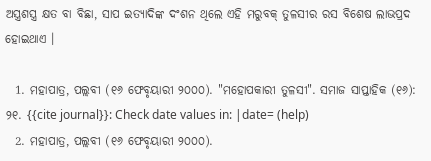ଅସ୍ତ୍ରଶସ୍ତ୍ର କ୍ଷତ ବା ବିଛା, ସାପ ଇତ୍ୟାଦିଙ୍କ ଦଂଶନ ଥିଲେ ଏହି ମରୁବକ୍ ତୁଳସୀର ରସ ବିଶେଷ ଲାଭପ୍ରଦ ହୋଇଥାଏ ।

  1. ମହାପାତ୍ର, ପଲ୍ଲବୀ (୧୬ ଫେବୃୟାରୀ ୨୦୦୦). "ମହୋପକାରୀ ତୁଳସୀ". ସମାଜ ସାପ୍ତାହିକ (୧୬): ୨୧. {{cite journal}}: Check date values in: |date= (help)
  2. ମହାପାତ୍ର, ପଲ୍ଲବୀ (୧୬ ଫେବୃୟାରୀ ୨୦୦୦).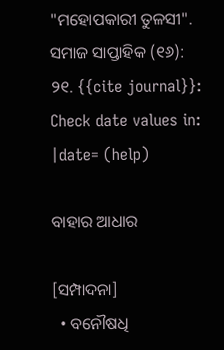"ମହୋପକାରୀ ତୁଳସୀ". ସମାଜ ସାପ୍ତାହିକ (୧୬): ୨୧. {{cite journal}}: Check date values in: |date= (help)

ବାହାର ଆଧାର

[ସମ୍ପାଦନା]
  • ବନୌଷଧି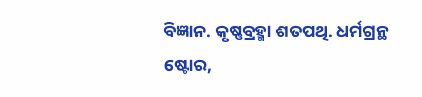ବିଜ୍ଞାନ. କୃଷ୍ଣବ୍ରହ୍ମା ଶତପଥି. ଧର୍ମଗ୍ରନ୍ଥ ଷ୍ଟୋର,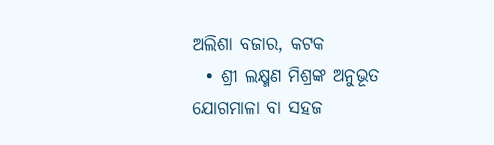ଅଲିଶା ବଜାର, କଟକ
  • ଶ୍ରୀ ଲକ୍ଷ୍ମଣ ମିଶ୍ରଙ୍କ ଅନୁଭୂତ ଯୋଗମାଳା ବା ସହଜ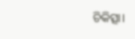ଚିକିତ୍ସା।